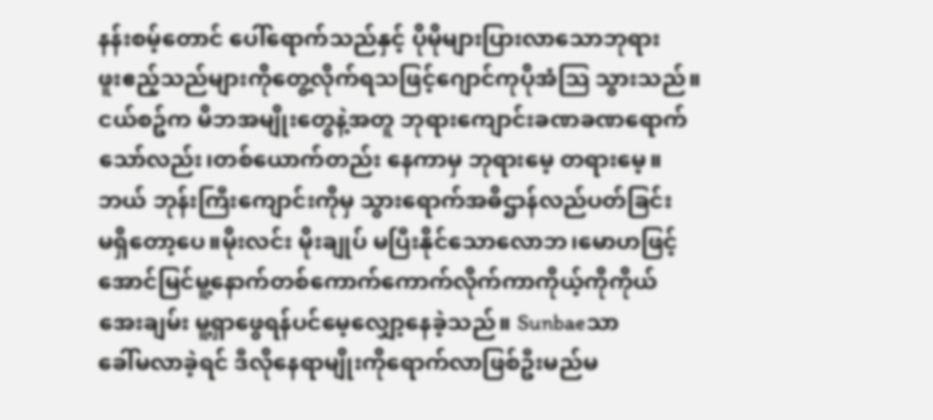နန်းစမ့်တောင် ပေါ်ရောက်သည်နှင့် ပိုမိုများပြားလာသောဘုရား
ဖူးဧည့်သည်များကိုတွေ့လိုက်ရသဖြင့်ဂျောင်ကုပိုအံသြ သွားသည်။
ငယ်စဥ်က မိဘအမျိုးတွေနဲ့အတူ ဘုရားကျောင်းခဏခဏရောက်
သော်လည်း၊တစ်ယောက်တည်း နေကာမှ ဘုရားမေ့ တရားမေ့။
ဘယ် ဘုန်းကြီးကျောင်းကိုမှ သွားရောက်အဓိဌာန်လည်ပတ်ခြင်း
မရှိတော့ပေ။မိုးလင်း မိုးချုပ် မပြီးနိုင်သောလောဘ၊မောဟဖြင့်
အောင်မြင်မူ့နောက်တစ်ကောက်ကောက်လိုက်ကာကိုယ့်ကိုကိုယ်
အေးချမ်း မူ့ရှာဖွေရန်ပင်မေ့လျှော့နေခဲ့သည်။ Sunbaeသာ
ခေါ်မလာခဲ့ရင် ဒီလိုနေရာမျိုးကိုရောက်လာဖြစ်ဦးမည်မ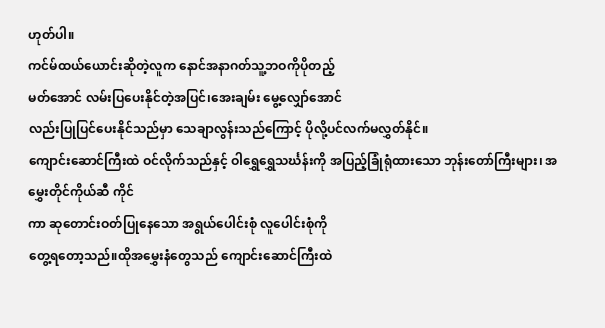ဟုတ်ပါ။
ကင်မ်ထယ်ယောင်းဆိုတဲ့လူက နောင်အနာဂတ်သူ့ဘဝကိုပိုတည့်
မတ်အောင် လမ်းပြပေးနိုင်တဲ့အပြင်၊အေးချမ်း မွေ့လျှော်အောင်
လည်းပြုပြင်ပေးနိုင်သည်မှာ သေချာလွန်းသည်ကြောင့် ပိုလို့ပင်လက်မလွှတ်နိုင်။
ကျောင်းဆောင်ကြီးထဲ ဝင်လိုက်သည်နှင့် ဝါရွှေရွှေသင်္ဃန်းကို အပြည့်ခြုံရုံထားသော ဘုန်းတော်ကြီးများ၊ အမွှေးတိုင်ကိုယ်ဆီ ကိုင်
ကာ ဆုတောင်းဝတ်ပြုနေသော အရွယ်ပေါင်းစုံ လူပေါင်းစုံကို
တွေ့ရတော့သည်။ထိုအမွှေးနံတွေသည် ကျောင်းဆောင်ကြီးထဲ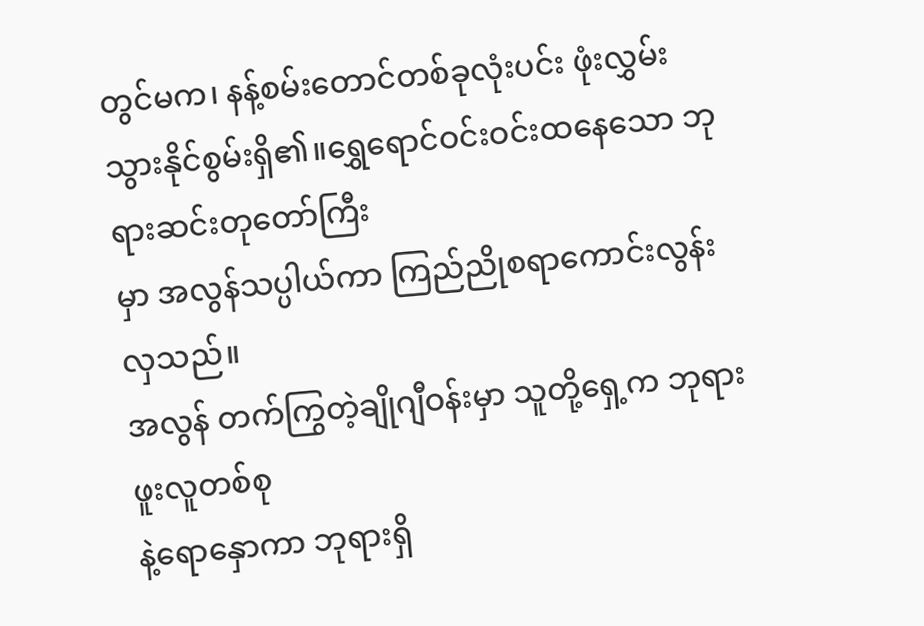တွင်မက၊ နန့်စမ်းတောင်တစ်ခုလုံးပင်း ဖုံးလွှမ်းသွားနိုင်စွမ်းရှိ၏။ရွှေရောင်ဝင်းဝင်းထနေသော ဘုရားဆင်းတုတော်ကြီး
မှာ အလွန်သပ္ပါယ်ကာ ကြည်ညိုစရာကောင်းလွန်းလှသည်။
အလွန် တက်ကြွတဲ့ချိုဂျီဝန်းမှာ သူတို့ရှေ့က ဘုရားဖူးလူတစ်စု
နဲ့ရောနှောကာ ဘုရားရှိ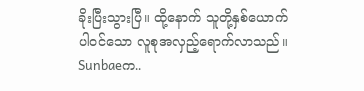ခိုးပြီးသွားပြီ။ ထို့နောက် သူတို့နှစ်ယောက်
ပါဝင်သော လူစုအလှည့်ရောက်လာသည်။ Sunbaeက..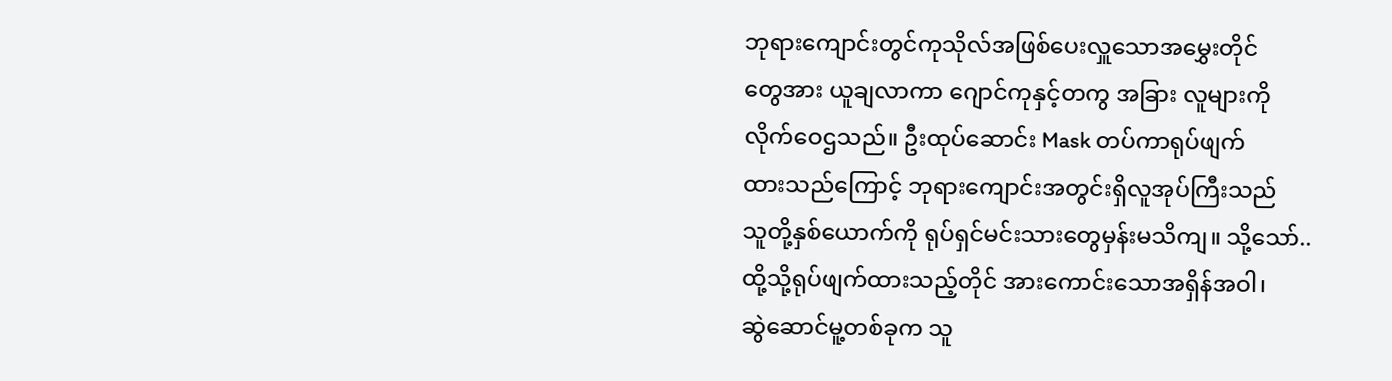ဘုရားကျောင်းတွင်ကုသိုလ်အဖြစ်ပေးလှူသောအမွှေးတိုင်
တွေအား ယူချလာကာ ဂျောင်ကုနှင့်တကွ အခြား လူများကို
လိုက်ဝေဌသည်။ ဦးထုပ်ဆောင်း Mask တပ်ကာရုပ်ဖျက်
ထားသည်ကြောင့် ဘုရားကျောင်းအတွင်းရှိလူအုပ်ကြီးသည်
သူတို့နှစ်ယောက်ကို ရုပ်ရှင်မင်းသားတွေမှန်းမသိကျ။ သို့သော်..
ထို့သို့ရုပ်ဖျက်ထားသည့်တိုင် အားကောင်းသောအရှိန်အဝါ၊
ဆွဲဆောင်မူ့တစ်ခုက သူ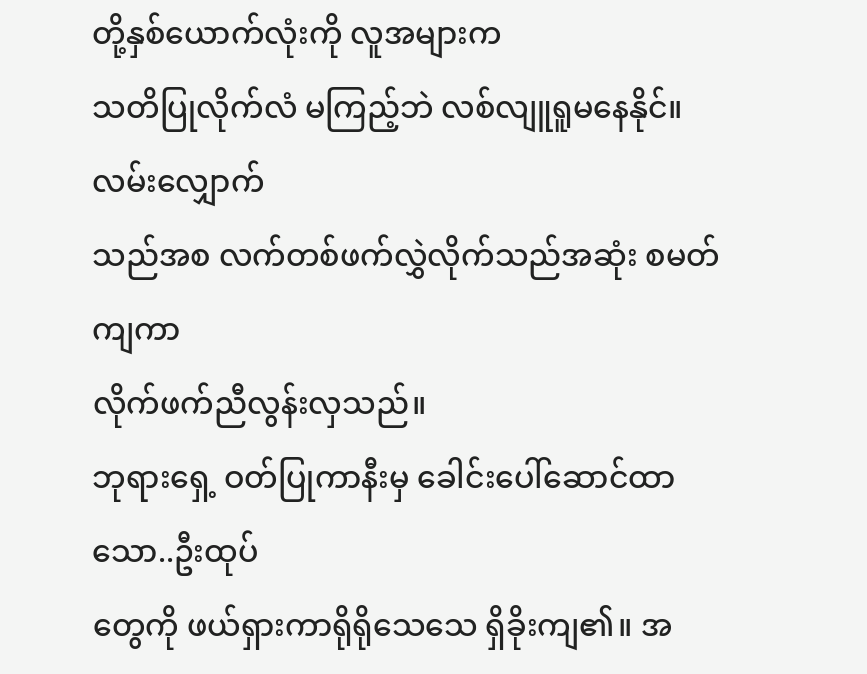တို့နှစ်ယောက်လုံးကို လူအများက
သတိပြုလိုက်လံ မကြည့်ဘဲ လစ်လျူရူမနေနိုင်။ လမ်းလျှောက်
သည်အစ လက်တစ်ဖက်လွှဲလိုက်သည်အဆုံး စမတ်ကျကာ
လိုက်ဖက်ညီလွန်းလှသည်။
ဘုရားရှေ့ ဝတ်ပြုကာနီးမှ ခေါင်းပေါ်ဆောင်ထာသော..ဦးထုပ်
တွေကို ဖယ်ရှားကာရိုရိုသေသေ ရှိခိုးကျ၏။ အ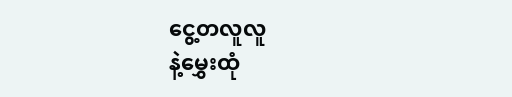ငွေ့တလူလူ
နဲ့မွှေးထုံ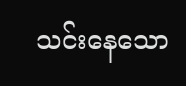သင်းနေသော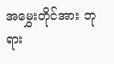အမွှေးတိုင်အား ဘုရား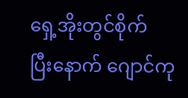ရှေ့အိုးတွင်စိုက်
ပြီးနောက် ဂျောင်ကု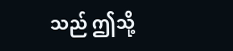သည် ဤသို့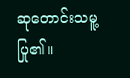ဆုတောင်းသမူ့ပြု၏။